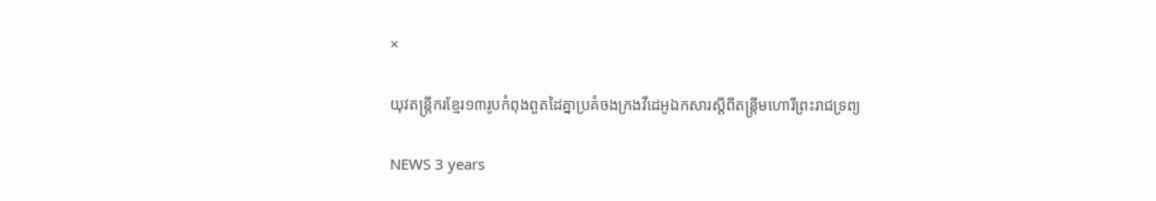×

យុវតន្រ្តីករខ្មែរ១៣រូបកំពុងពួតដៃគ្នាប្រគំចងក្រងវីដេអូឯកសារស្តីពីតន្រ្តីមហោរីព្រះរាជទ្រព្យ

NEWS 3 years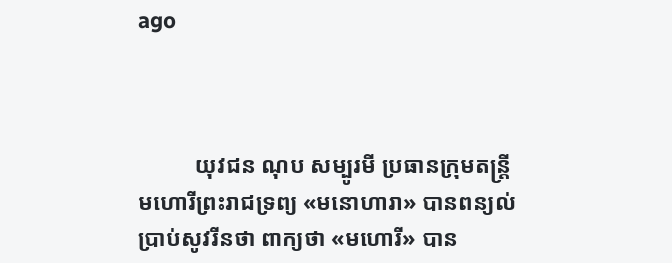ago



          យុវជន ណុប សម្បូរមី ប្រធានក្រុមតន្រ្តីមហោរីព្រះរាជទ្រព្យ «មនោហារា» បានពន្យល់ប្រាប់សូវរីនថា ពាក្យថា «មហោរី» បាន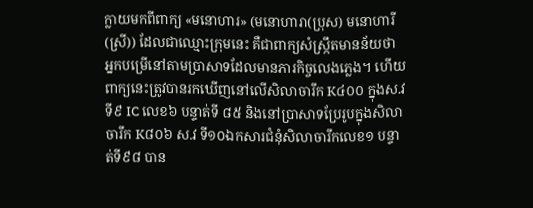ក្លាយមកពីពាក្យ «មនោហារ» (មនោហារា(ប្រុស) មនោហារី(ស្រី)) ដែលជាឈ្មោះក្រុមនេះ គឺជាពាក្យសំស្រ្កឹតមានន័យថា អ្នកបម្រើនៅតាមប្រាសាទដែលមានភារកិច្ចលេងភ្លេង។ ហើយពាក្យនេះត្រូវបានរកឃើញនៅលើសិលាចារឹក K៤០០ ក្នុងស.វទី៩ IC លេខ៦ បន្ទាត់ទី ៨៥ និងនៅប្រាសាទប្រែរូបក្នុងសិលាចារឹក K៨០៦ ស.វ ទី១០ឯកសារជំនុំសិលាចារឹកលេខ១ បន្ទាត់ទី៩៨ បាន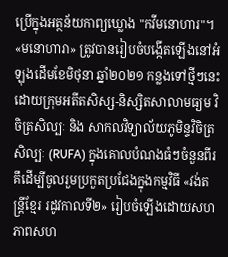ប្រើក្នុងអត្ថន័យកាព្យឃ្លោង "កវីមនោហារ"។ «មនោហារា» ត្រូវបានរៀបចំបង្កើតឡើងនៅអំឡុងដើមខែមិថុនា ឆ្នាំ២០២១ កន្លងទៅថ្មីៗនេះ ដោយក្រុមអតីតសិស្ស-និស្សិតសាលាមធ្យម វិចិត្រសិល្បៈ និង សាកលវិទ្យាល័យភូមិន្ទវិចិត្រសិល្បៈ (RUFA) ក្នុងគោលបំណងធំៗចំនួនពីរ គឹដើម្បីចូលរួមប្រកួតប្រជែងក្នុងកម្មវិធី «វង់តន្រ្តីខ្មែរ រដូវកាលទី២» រៀបចំឡើងដោយសហភាពសហ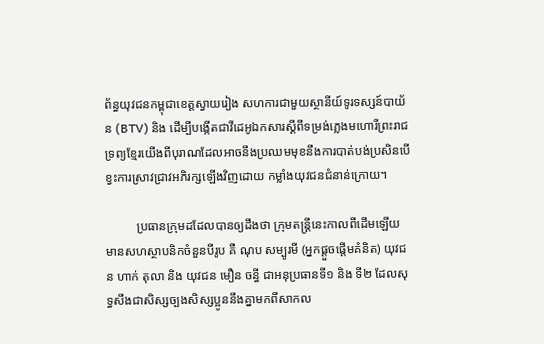ព័ន្ធយុវជនកម្ពុជាខេត្តស្វាយរៀង សហការជាមួយស្ថានីយ៍ទូរទស្សន៍បាយ័ន (BTV) និង ដើម្បីបង្កើតជាវីដេអូឯកសារស្តីពីទម្រង់ភ្លេងមហោរីព្រះរាជទ្រព្យខ្មែរយើងពីបុរាណដែលអាចនឹងប្រឈមមុខនឹងការបាត់បង់ប្រសិនបើខ្វះការស្រាវជ្រាវអភិរក្សឡើងវិញដោយ កម្លាំងយុវជនជំនាន់ក្រោយ។

          ប្រធានក្រុមដដែលបានឲ្យដឹងថា ក្រុមតន្រ្តីនេះកាលពីដើមឡើយ មានសហស្ថាបនិកចំនួនបីរូប គឺ ណុប សម្បូរមី (អ្នកផ្តួចផ្តើមគំនិត) យុវជន ហាក់ តុលា និង យុវជន មឿន ចន្ធី ជាអនុប្រធានទី១ និង ទី២ ដែលសុទ្ធសឹងជាសិស្សច្បងសិស្សប្អូននឹងគ្នាមកពីសាកល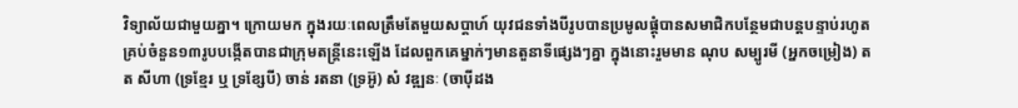វិទ្យាល័យជាមួយគ្នា។ ក្រោយមក ក្នុងរយៈពេលត្រឹមតែមួយសប្តាហ៍ យុវជនទាំងបីរូបបានប្រមូលផ្តុំបានសមាជិកបន្ថែមជាបន្តបន្ទាប់រហូតគ្រប់ចំនួន១៣រូបបង្កើតបានជាក្រុមតន្រ្តីនេះឡើង ដែលពួកគេម្នាក់ៗមានតួនាទីផ្សេងៗគ្នា ក្នុងនោះរួមមាន ណុប សម្បូរមី (អ្នកចម្រៀង) តត សីហា (ទ្រខ្មែរ ឬ ទ្រខ្សែបី) ចាន់ រតនា (ទ្រអ៊ូ) សំ វឌ្ឍនៈ (ចាប៉ីដង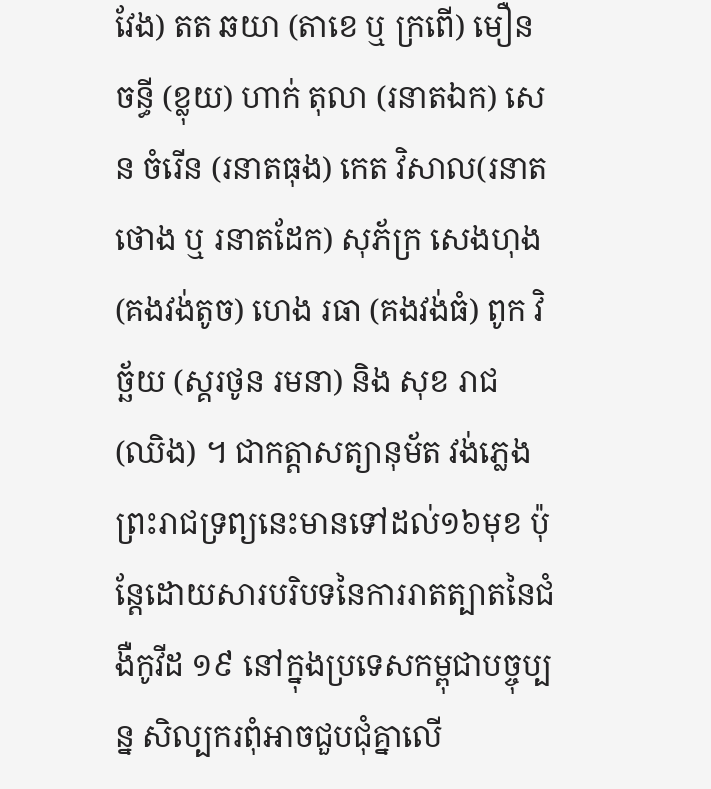វែង) តត ឆយា (តាខេ ឬ ក្រពើ) មឿន ចន្ធី (ខ្លុយ) ហាក់ តុលា (រនាតឯក) សេន ចំរើន (រនាតធុង) កេត វិសាល(រនាតថោង ឬ រនាតដែក) សុភ័ក្រ សេងហុង (គងវង់តូច) ហេង រធា (គងវង់ធំ) ពូក វិច្ឆ័យ (ស្គរថូន រមនា) និង សុខ រាជ (ឈិង) ។ ជាកត្តាសត្យានុម័ត វង់ភ្លេងព្រះរាជទ្រព្យនេះមានទៅដល់១៦មុខ ប៉ុន្តែដោយសារបរិបទនៃការរាតត្បាតនៃជំងឺកូវីដ ១៩ នៅក្នុងប្រទេសកម្ពុជាបច្ចុប្បន្ន សិល្បករពុំអាចជួបជុំគ្នាលើ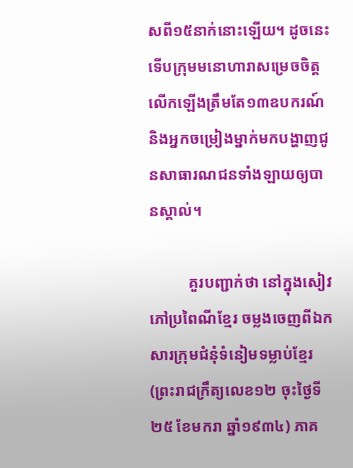សពី១៥នាក់នោះឡើយ។ ដូចនេះ ទើបក្រុមមនោហារាសម្រេចចិត្តលើកឡើងត្រឹមតែ១៣ឧបករណ៍ និងអ្នកចម្រៀងម្នាក់មកបង្ហាញជូនសាធារណជនទាំងឡាយឲ្យបានស្គាល់។

          គួរបញ្ជាក់ថា នៅក្នុងសៀវភៅប្រពៃណីខ្មែរ ចម្លងចេញពីឯកសារក្រុមជំនុំទំនៀមទម្លាប់ខ្មែរ (ព្រះរាជក្រឹត្យលេខ១២ ចុះថ្ងៃទី ២៥ ខែមករា ឆ្នាំ១៩៣៤) ភាគ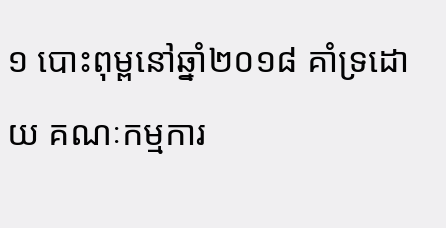១ បោះពុម្ពនៅឆ្នាំ២០១៨ គាំទ្រដោយ គណៈកម្មការ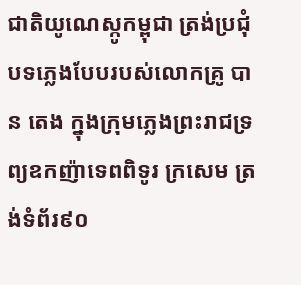ជាតិយូណេស្កូកម្ពុជា ត្រង់ប្រជុំបទភ្លេងបែបរបស់លោកគ្រូ បាន តេង ក្នុងក្រុមភ្លេងព្រះរាជទ្រព្យឧកញ៉ាទេពពិទូរ ក្រសេម ត្រង់ទំព័រ៩០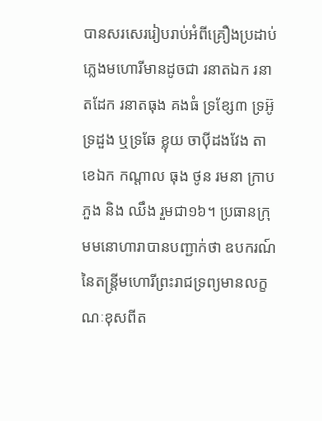បានសរសេររៀបរាប់អំពីគ្រឿងប្រដាប់ភ្លេងមហោរីមានដូចជា រនាតឯក រនាតដែក រនាតធុង គងធំ ទ្រខ្សែ៣ ទ្រអ៊ូ ទ្រដួង ឬទ្រឆែ ខ្លុយ ចាប៉ីដងវែង តាខេឯក កណ្តាល ធុង ថូន រមនា ក្រាបភួង និង ឈឹង រួមជា១៦។ ប្រធានក្រុមមនោហារាបានបញ្ជាក់ថា ឧបករណ៍នៃតន្រ្តីមហោរីព្រះរាជទ្រព្យមានលក្ខណៈខុសពីត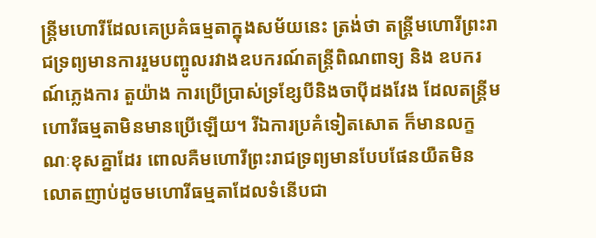ន្រ្តីមហោរីដែលគេប្រគំធម្មតាក្នុងសម័យនេះ ត្រង់ថា តន្រ្តីមហោរីព្រះរាជទ្រព្យមានការរួមបញ្ចូលរវាងឧបករណ៍តន្រ្តីពិណពាទ្យ និង ឧបករណ៍ភ្លេងការ តួយ៉ាង ការប្រើប្រាស់ទ្រខ្សែបីនិងចាប៉ីដងវែង ដែលតន្រ្តីមហោរីធម្មតាមិនមានប្រើឡើយ។ រីឯការប្រគំទៀតសោត ក៏មានលក្ខណៈខុសគ្នាដែរ ពោលគឺមហោរីព្រះរាជទ្រព្យមានបែបផែនយឺតមិនលោតញាប់ដូចមហោរីធម្មតាដែលទំនើបជា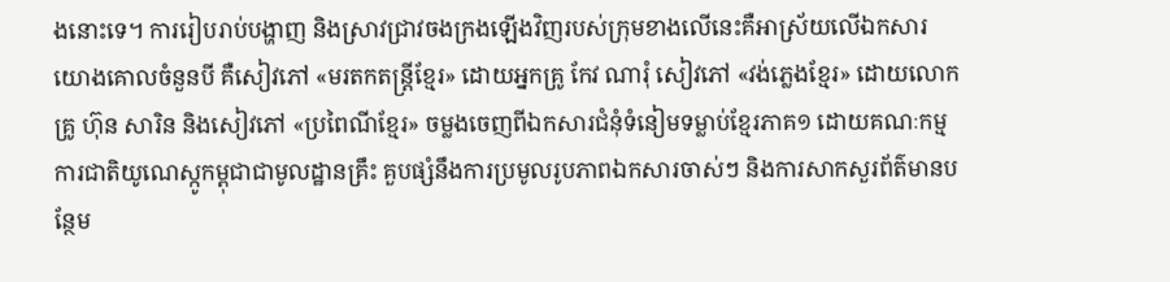ងនោះទេ។ ការរៀបរាប់បង្ហាញ និងស្រាវជ្រាវចងក្រងឡើងវិញរបស់ក្រុមខាងលើនេះគឺអាស្រ័យលើឯកសារយោងគោលចំនួនបី គឺសៀវភៅ «មរតកតន្ត្រីខ្មែរ» ដោយអ្នកគ្រូ កែវ ណារុំ សៀវភៅ «វង់ភ្លេងខ្មែរ» ដោយលោកគ្រូ ហ៊ុន សារិន និងសៀវភៅ «ប្រពៃណីខ្មែរ» ចម្លងចេញពីឯកសារជំនុំទំនៀមទម្លាប់ខ្មែរភាគ១ ដោយគណៈកម្មការជាតិយូណេស្កូកម្ពុជាជាមូលដ្ឋានគ្រឹះ គួបផ្សំនឹងការប្រមូលរូបភាពឯកសារចាស់ៗ និងការសាកសួរព័ត៌មានបន្ថែម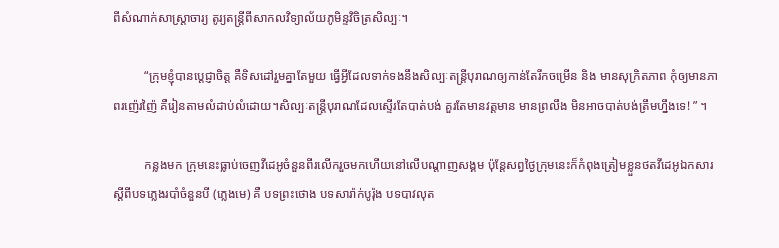ពីសំណាក់សាស្រ្តាចារ្យ តូរ្យតន្រ្តីពីសាកលវិទ្យាល័យភូមិន្ទវិចិត្រសិល្បៈ។

          “ក្រុមខ្ញុំបានប្តេជ្ញាចិត្ត គឺទិសដៅរួមគ្នាតែមួយ ធ្វើអ្វីដែលទាក់ទងនឹងសិល្បៈតន្រ្តីបុរាណឲ្យកាន់តែរីកចម្រើន និង មានសុក្រិតភាព កុំឲ្យមានភាពរញ៉េរញ៉ៃ គឺរៀនតាមលំដាប់លំដោយ។សិល្បៈតន្រ្តីបុរាណដែលស្ទើរតែបាត់បង់ គួរតែមានវត្តមាន មានព្រលឹង មិនអាចបាត់បង់ត្រឹមហ្នឹងទេ! ” ។

          កន្លងមក ក្រុមនេះធ្លាប់ចេញវីដេអូចំនួនពីរលើករួចមកហើយនៅលើបណ្តាញសង្គម ប៉ុន្តែសព្វថ្ងៃក្រុមនេះក៏កំពុងត្រៀមខ្លួនថតវីដេអូឯកសារស្តីពីបទភ្លេងរបាំចំនួនបី (ភ្លេងមេ) គឺ បទព្រះថោង បទសារ៉ាក់បូរ៉ុង បទបាវលុត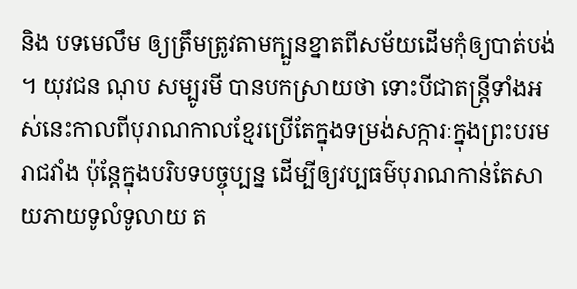និង បទមេលឹម ឲ្យត្រឹមត្រូវតាមក្បួនខ្នាតពីសម័យដើមកុំឲ្យបាត់បង់។ យុវជន ណុប សម្បូរមី បានបកស្រាយថា ទោះបីជាតន្រ្តីទាំងអស់នេះកាលពីបុរាណកាលខ្មែរប្រើតែក្នុងទម្រង់សក្ការៈក្នុងព្រះបរមរាជវាំង ប៉ុន្តែក្នុងបរិបទបច្ចុប្បន្ន ដើម្បីឲ្យវប្បធម៌បុរាណកាន់តែសាយភាយទូលំទូលាយ ត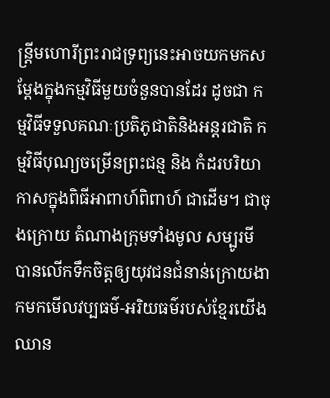ន្រ្តីមហោរីព្រះរាជទ្រព្យនេះអាចយកមកសម្តែងក្នុងកម្មវិធីមួយចំនួនបានដែរ ដូចជា កម្មវិធីទទួលគណៈប្រតិភូជាតិនិងអន្តរជាតិ កម្មវិធីបុណ្យចម្រើនព្រះជន្ម និង កំដរបរិយាកាសក្នុងពិធីអាពាហ៍ពិពាហ៍ ជាដើម។ ជាចុងក្រោយ តំណាងក្រុមទាំងមូល សម្បូរមី បានលើកទឹកចិត្តឲ្យយុវជនជំនាន់ក្រោយងាកមកមើលវប្បធម៌-អរិយធម៌របស់ខ្មែរយើង ឈាន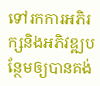ទៅរកការអភិរក្សនិងអភិវឌ្ឍបន្ថែមឲ្យបានគង់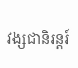វង្សជានិរន្តរ៍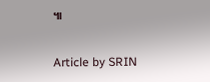៕

Article by SRIN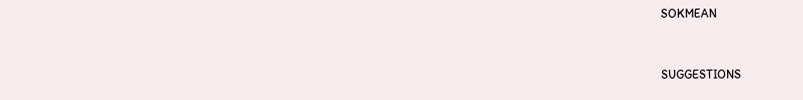SOKMEAN


SUGGESTIONS